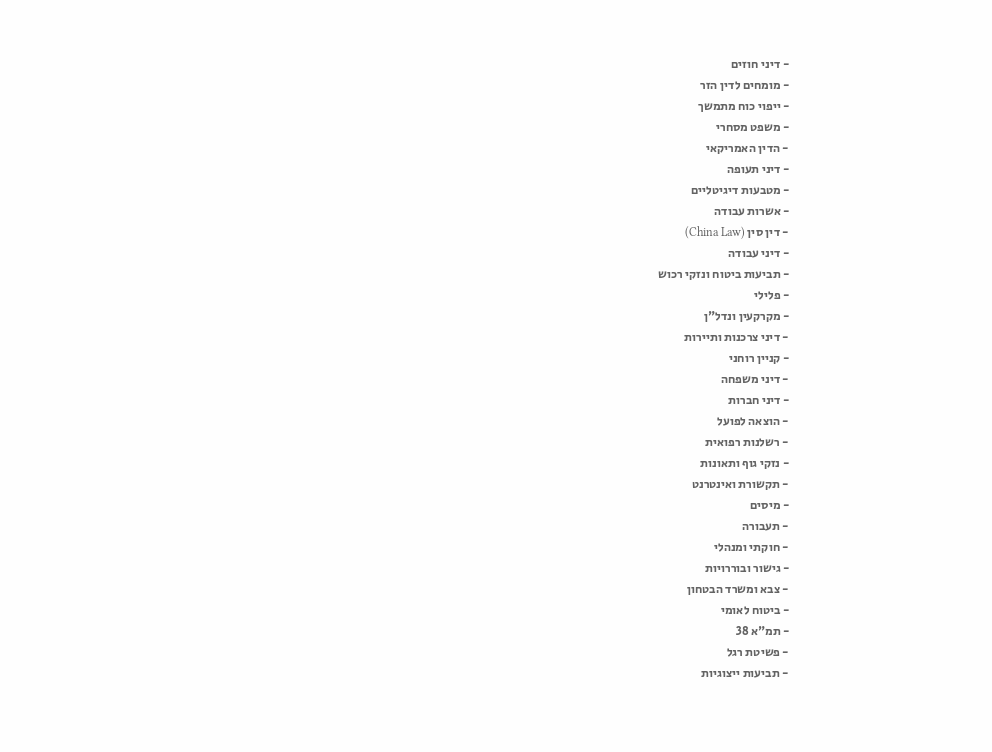- דיני חוזים
- מומחים לדין הזר
- ייפוי כוח מתמשך
- משפט מסחרי
- הדין האמריקאי
- דיני תעופה
- מטבעות דיגיטליים
- אשרות עבודה
- דין סין (China Law)
- דיני עבודה
- תביעות ביטוח ונזקי רכוש
- פלילי
- מקרקעין ונדל"ן
- דיני צרכנות ותיירות
- קניין רוחני
- דיני משפחה
- דיני חברות
- הוצאה לפועל
- רשלנות רפואית
- נזקי גוף ותאונות
- תקשורת ואינטרנט
- מיסים
- תעבורה
- חוקתי ומנהלי
- גישור ובוררויות
- צבא ומשרד הבטחון
- ביטוח לאומי
- תמ"א 38
- פשיטת רגל
- תביעות ייצוגיות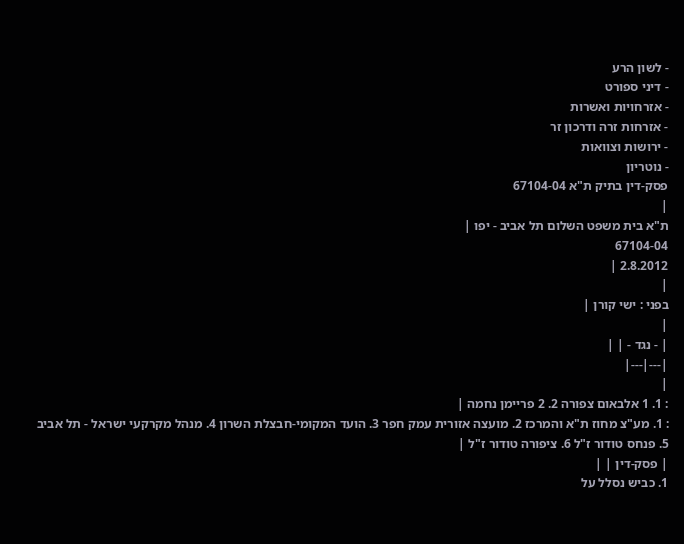- לשון הרע
- דיני ספורט
- אזרחויות ואשרות
- אזרחות זרה ודרכון זר
- ירושות וצוואות
- נוטריון
פסק-דין בתיק ת"א 67104-04
|
ת"א בית משפט השלום תל אביב - יפו |
67104-04
2.8.2012 |
|
בפני : ישי קורן |
|
| - נגד - | |
|---|---|
|
: 1. 1 אלבאום צפורה 2. 2 פריימן נחמה |
: 1. מע"צ מחוז ת"א והמרכז 2. מועצה אזורית עמק חפר 3. הועד המקומי-חבצלת השרון 4. מנהל מקרקעי ישראל - תל אביב 5. פנחס טודור ז"ל 6. ציפורה טודור ז"ל |
| פסק-דין | |
1. כביש נסלל על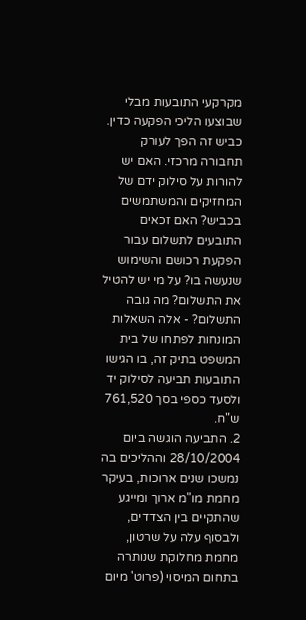מקרקעי התובעות מבלי שבוצעו הליכי הפקעה כדין. כביש זה הפך לעורק תחבורה מרכזי. האם יש להורות על סילוק ידם של המחזיקים והמשתמשים בכביש? האם זכאים התובעים לתשלום עבור הפקעת רכושם והשימוש שנעשה בו? על מי יש להטיל את התשלום? מה גובה התשלום? - אלה השאלות המונחות לפתחו של בית המשפט בתיק זה, בו הגישו התובעות תביעה לסילוק יד ולסעד כספי בסך 761,520 ש"ח.
2. התביעה הוגשה ביום 28/10/2004 וההליכים בה נמשכו שנים ארוכות, בעיקר מחמת מו"מ ארוך ומייגע שהתקיים בין הצדדים, ולבסוף עלה על שרטון, מחמת מחלוקת שנותרה בתחום המיסוי (פרוט' מיום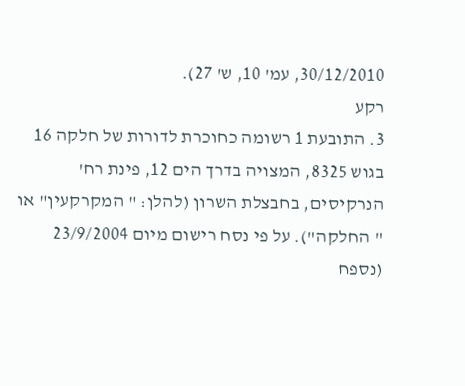30/12/2010, עמ' 10, ש' 27).
רקע
3. התובעת 1 רשומה כחוכרת לדורות של חלקה 16 בגוש 8325, המצויה בדרך הים 12, פינת רח' הנרקיסים, בחבצלת השרון (להלן: " המקרקעין" או " החלקה"). על פי נסח רישום מיום 23/9/2004 (נספח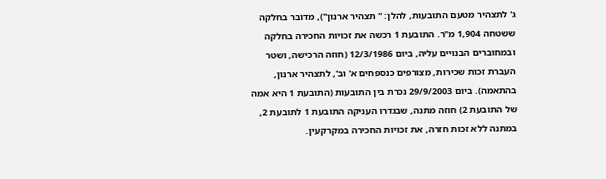ג' לתצהיר מטעם התובעות, להלן: " תצהיר ארנון"), מדובר בחלקה ששטחה 1,904 מ"ר. התובעת 1 רכשה את זכויות החכירה בחלקה ובמחוברים הבנויים עליה, ביום 12/3/1986 (חוזה הרכישה, ושטר העברת זכות שכירות, מצורפים כנספחים א' וב', לתצהיר ארנון, בהתאמה). ביום 29/9/2003 נכרת בין התובעות (התובעת 1 היא אמה של התובעת 2) חוזה מתנה, שבגדרו העניקה התובעת 1 לתובעת 2, במתנה ללא זכות חזרה, את זכויות החכירה במקרקעין.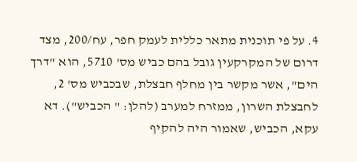4. על פי תוכנית מתאר כללית לעמק חפר, עח/200, מצד דרום של המקרקעין גובל בהם כביש מס' 5710, הוא "דרך הים", אשר מקשר בין מחלף חבצלת, שבכביש מס' 2, לחבצלת השרון, ממזרח למערב (להלן: " הכביש"). דא עקא, הכביש, שאמור היה להקיף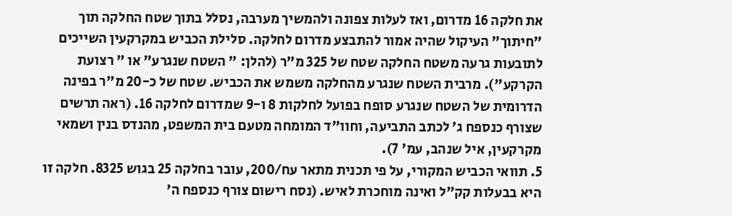את חלקה 16 מדרום, ואז לעלות צפונה ולהמשיך מערבה, נסלל בתוך שטח החלקה תוך "חיתוך" העיקול שהיה אמור להתבצע מדרום לחלקה. סלילת הכביש במקרקעין השייכים לתובעות גרעה משטח החלקה שטח של 325 מ"ר (להלן: " השטח שנגרע" או " רצועת הקרקע"). מרבית השטח שנגרע מהחלקה משמש את הכביש. שטח של כ-20 מ"ר בפינה הדרומית של השטח שנגרע סופח בפועל לחלקות 8 ו-9 שמדרום לחלקה 16. (ראה תרשים שצורף כנספח ג' לכתב התביעה, וחוו"ד המומחה מטעם בית המשפט, מהנדס בנין ושמאי מקרקעין, איל שנהב, עמ' 7).
5. תוואי הכביש המקורי, על פי תכנית מתאר עח/200, עובר בחלקה 25 בגוש 8325. חלקה זו היא בבעלות קק"ל ואינה מוחכרת לאיש. (נסח רישום צורף כנספח ה'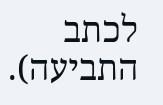לכתב התביעה).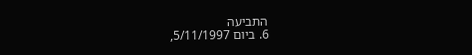התביעה
6. ביום 5/11/1997,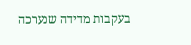בעקבות מדידה שנערכה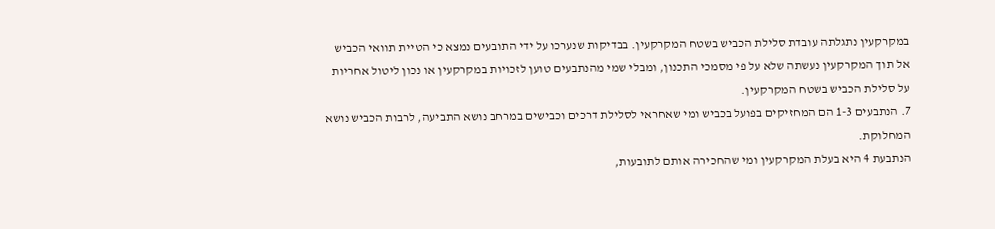במקרקעין נתגלתה עובדת סלילת הכביש בשטח המקרקעין. בבדיקות שנערכו על ידי התובעים נמצא כי הטיית תוואי הכביש אל תוך המקרקעין נעשתה שלא על פי מסמכי התכנון, ומבלי שמי מהנתבעים טוען לזכויות במקרקעין או נכון ליטול אחריות על סלילת הכביש בשטח המקרקעין.
7. הנתבעים 1-3 הם המחזיקים בפועל בכביש ומי שאחראי לסלילת דרכים וכבישים במרחב נושא התביעה, לרבות הכביש נושא המחלוקת.
הנתבעת 4 היא בעלת המקרקעין ומי שהחכירה אותם לתובעות,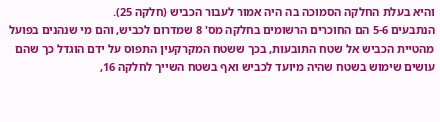והיא בעלת החלקה הסמוכה בה היה אמור לעבור הכביש (חלקה 25).
הנתבעים 5-6 הם החוכרים הרשומים בחלקה מס' 8 שמדרום לכביש, והם מי שנהנים בפועל מהטיית הכביש אל שטח התובעות, בכך ששטח המקרקעין התפוס על ידם הוגדל כך שהם עושים שימוש בשטח שהיה מיועד לכביש ואף בשטח השייך לחלקה 16,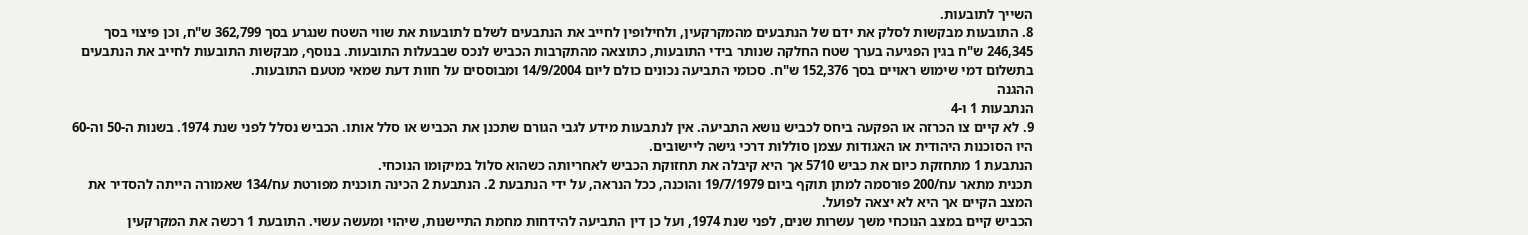השייך לתובעות.
8. התובעות מבקשות לסלק את ידם של הנתבעים מהמקרקעין, ולחילופין לחייב את הנתבעים לשלם לתובעות את שווי השטח שנגרע בסך 362,799 ש"ח, וכן פיצוי בסך 246,345 ש"ח בגין הפגיעה בערך שטח החלקה שנותר בידי התובעות, כתוצאה מהתקרבות הכביש לנכס שבבעלות התובעות. בנוסף, מבקשות התובעות לחייב את הנתבעים בתשלום דמי שימוש ראויים בסך 152,376 ש"ח. סכומי התביעה נכונים כולם ליום 14/9/2004 ומבוססים על חוות דעת שמאי מטעם התובעות.
ההגנה
הנתבעות 1 ו-4
9. לא קיים צו הכרזה או הפקעה ביחס לכביש נושא התביעה. אין לנתבעות מידע לגבי הגורם שתכנן את הכביש או סלל אותו. הכביש נסלל לפני שנת 1974. בשנות ה-50 וה-60 היו הסוכנות היהודית או האגודות עצמן סוללות דרכי גישה ליישובים.
הנתבעת 1 מתחזקת כיום את כביש 5710 אך היא קיבלה את תחזוקת הכביש לאחריותה כשהוא סלול במיקומו הנוכחי.
תכנית מתאר עח/200 פורסמה למתן תוקף ביום 19/7/1979 והוכנה, ככל הנראה, על ידי הנתבעת 2. הנתבעת 2 הכינה תוכנית מפורטת עח/134 שאמורה הייתה להסדיר את המצב הקיים אך היא לא יצאה לפועל.
הכביש קיים במצב הנוכחי משך עשרות שנים, לפני שנת 1974, ועל כן דין התביעה להידחות מחמת התיישנות, שיהוי ומעשה עשוי. התובעת 1 רכשה את המקרקעין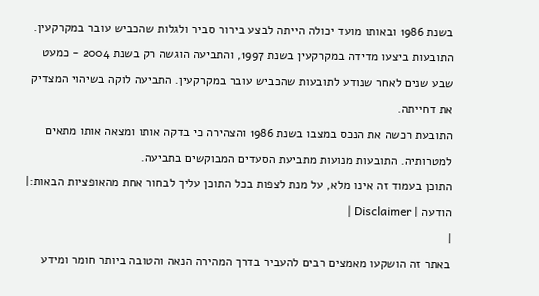בשנת 1986 ובאותו מועד יכולה הייתה לבצע בירור סביר ולגלות שהכביש עובר במקרקעין. התובעות ביצעו מדידה במקרקעין בשנת 1997, והתביעה הוגשה רק בשנת 2004 - כמעט שבע שנים לאחר שנודע לתובעות שהכביש עובר במקרקעין. התביעה לוקה בשיהוי המצדיק את דחייתה.
התובעת רכשה את הנכס במצבו בשנת 1986 והצהירה כי בדקה אותו ומצאה אותו מתאים למטרותיה. התובעות מנועות מתביעת הסעדים המבוקשים בתביעה.
התוכן בעמוד זה אינו מלא, על מנת לצפות בכל התוכן עליך לבחור אחת מהאופציות הבאות:| הודעה | Disclaimer |
|
באתר זה הושקעו מאמצים רבים להעביר בדרך המהירה הנאה והטובה ביותר חומר ומידע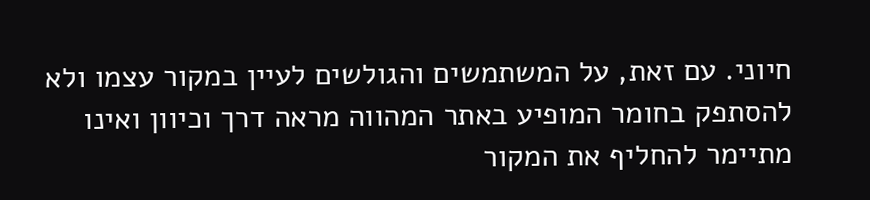חיוני. עם זאת, על המשתמשים והגולשים לעיין במקור עצמו ולא להסתפק בחומר המופיע באתר המהווה מראה דרך וכיוון ואינו מתיימר להחליף את המקור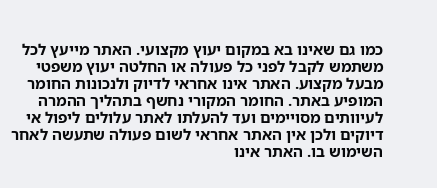כמו גם שאינו בא במקום יעוץ מקצועי. האתר מייעץ לכל משתמש לקבל לפני כל פעולה או החלטה יעוץ משפטי מבעל מקצוע. האתר אינו אחראי לדיוק ולנכונות החומר המופיע באתר. החומר המקורי נחשף בתהליך ההמרה לעיוותים מסויימים ועד להעלתו לאתר עלולים ליפול אי דיוקים ולכן אין האתר אחראי לשום פעולה שתעשה לאחר השימוש בו. האתר אינו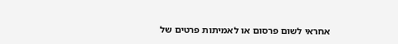אחראי לשום פרסום או לאמיתות פרטים של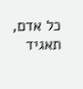כל אדם, תאגיד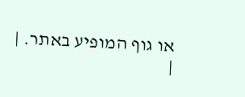או גוף המופיע באתר. |
|